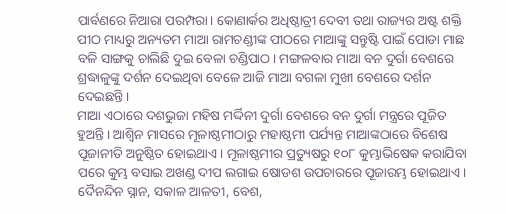ପାର୍ବଣରେ ନିଆରା ପରମ୍ପରା। କୋଣାର୍କର ଅଧିଷ୍ଠାତ୍ରୀ ଦେବୀ ତଥା ରାଜ୍ୟର ଅଷ୍ଟ ଶକ୍ତି ପୀଠ ମାଧ୍ୟରୁ ଅନ୍ୟତମ ମାଆ ରାମଚଣ୍ଡୀଙ୍କ ପୀଠରେ ମାଆଙ୍କୁ ସନ୍ତୁଷ୍ଟି ପାଇଁ ପୋଡା ମାଛ ବଳି ସାଙ୍ଗକୁ ଚାଲିଛି ଦୁଇ ବେଳା ଚଣ୍ଡିପାଠ। ମଙ୍ଗଳବାର ମାଆ ବନ ଦୁର୍ଗା ବେଶରେ ଶ୍ରଦ୍ଧାଳୁଙ୍କୁ ଦର୍ଶନ ଦେଇଥିବା ବେଳେ ଆଜି ମାଆ ବଗଳା ମୁଖୀ ବେଶରେ ଦର୍ଶନ ଦେଇଛନ୍ତି।
ମାଆ ଏଠାରେ ଦଶଭୁଜା ମହିଷ ମର୍ଦ୍ଦିନୀ ଦୁର୍ଗା ବେଶରେ ବନ ଦୁର୍ଗା ମନ୍ତ୍ରରେ ପୂଜିତ ହୁଅନ୍ତି। ଆଶ୍ୱିନ ମାସରେ ମୂଳାଷ୍ଠମୀଠାରୁ ମହାଷ୍ଠମୀ ପର୍ଯ୍ୟନ୍ତ ମାଆଙ୍କଠାରେ ବିଶେଷ ପୂଜାନୀତି ଅନୁଷ୍ଠିତ ହୋଇଥାଏ। ମୂଳାଷ୍ଠମୀର ପ୍ରତ୍ୟୁଷରୁ ୧୦୮ କୁମ୍ଭାଭିଷେକ କରାଯିବା ପରେ କୁମ୍ଭ ବସାଇ ଅଖଣ୍ଡ ଦୀପ ଲଗାଇ ଷୋଡଶ ଉପଚାରରେ ପୂଜାରମ୍ଭ ହୋଇଥାଏ। ଦୈନନ୍ଦିନ ସ୍ନାନ, ସକାଳ ଆଳତୀ, ବେଶ,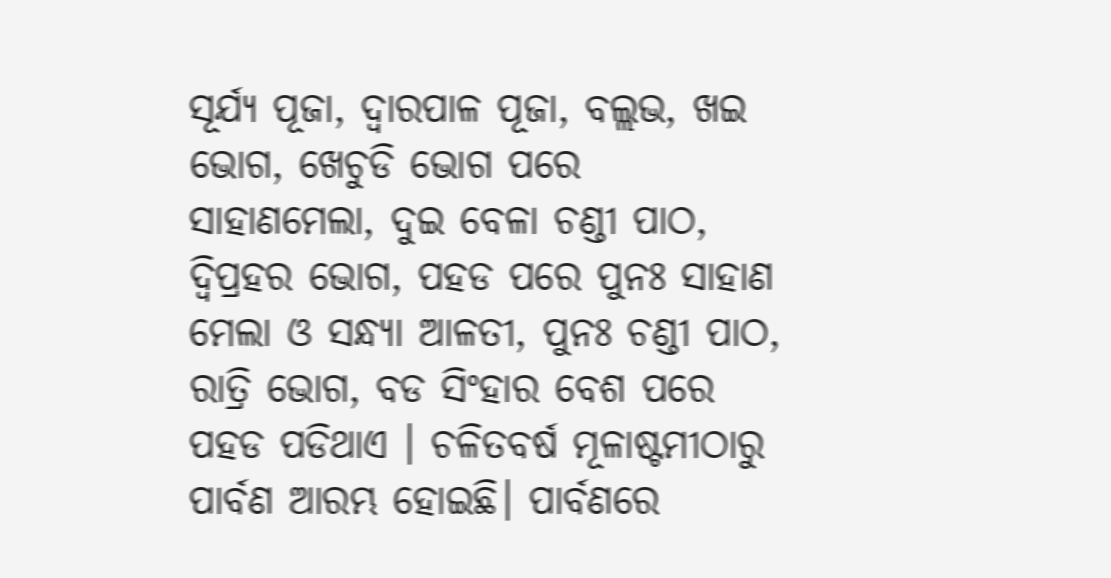ସୂର୍ଯ୍ୟ ପୂଜା, ଦ୍ଵାରପାଳ ପୂଜା, ବଲ୍ଲଭ, ଖଇ ଭୋଗ, ଖେଚୁଡି ଭୋଗ ପରେ ସାହାଣମେଲା, ଦୁଇ ବେଳା ଚଣ୍ଡୀ ପାଠ, ଦ୍ଵିପ୍ରହର ଭୋଗ, ପହଡ ପରେ ପୁନଃ ସାହାଣ ମେଲା ଓ ସନ୍ଧ୍ୟା ଆଳତୀ, ପୁନଃ ଚଣ୍ଡୀ ପାଠ, ରାତ୍ରି ଭୋଗ, ବଡ ସିଂହାର ବେଶ ପରେ ପହଡ ପଡିଥାଏ । ଚଳିତବର୍ଷ ମୂଳାଷ୍ଟମୀଠାରୁ ପାର୍ବଣ ଆରମ୍ଭ ହୋଇଛି। ପାର୍ବଣରେ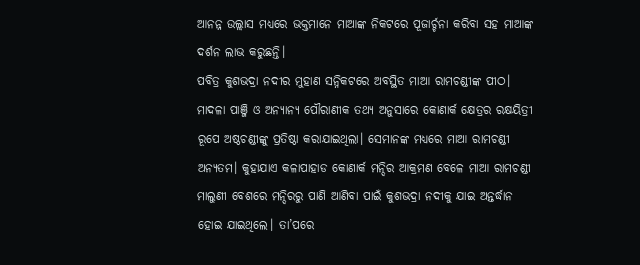ଆନନ୍ନ ଉଲ୍ଲାସ ମଧ୍ୟରେ ଭକ୍ତମାନେ ମାଆଙ୍କ ନିକଟରେ ପୂଜାର୍ଚ୍ଚନା କରିବା ସହ ମାଆଙ୍କ ଦର୍ଶନ ଲାଭ କରୁଛନ୍ତି।
ପବିତ୍ର କୁଶଭଦ୍ରା ନଦୀର ମୁହାଣ ସନ୍ନିକଟରେ ଅବସ୍ଥିତ ମାଆ ରାମଚଣ୍ଡୀଙ୍କ ପୀଠ। ମାଦଳା ପାଞ୍ଜି ଓ ଅନ୍ୟାନ୍ୟ ପୌରାଣୀକ ତଥ୍ୟ ଅନୁସାରେ କୋଣାର୍କ କ୍ଷେତ୍ରର ରକ୍ଷୟିତ୍ରୀ ରୂପେ ଅଷ୍ଠଚଣ୍ଡୀଙ୍କୁ ପ୍ରତିଷ୍ଠା କରାଯାଇଥିଲା। ସେମାନଙ୍କ ମଧ୍ୟରେ ମାଆ ରାମଚଣ୍ଡୀ ଅନ୍ୟତମ। କୁହାଯାଏ କଳାପାହାଡ କୋଣାର୍କ ମନ୍ଦିର ଆକ୍ରମଣ ବେଳେ ମାଆ ରାମଚଣ୍ଡୀ ମାଲୁଣୀ ବେଶରେ ମନ୍ଦିରରୁ ପାଣି ଆଣିବା ପାଇଁ କୁଶଭଦ୍ରା ନଦୀକୁ ଯାଇ ଅନ୍ତର୍ଦ୍ଧାନ ହୋଇ ଯାଇଥିଲେ। ତା’ପରେ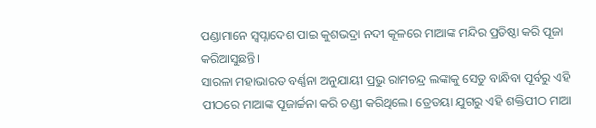ପଣ୍ଡାମାନେ ସ୍ଵପ୍ନାଦେଶ ପାଇ କୁଶଭଦ୍ରା ନଦୀ କୂଳରେ ମାଆଙ୍କ ମନ୍ଦିର ପ୍ରତିଷ୍ଠା କରି ପୂଜା କରିଆସୁଛନ୍ତି।
ସାରଳା ମହାଭାରତ ବର୍ଣ୍ଣନା ଅନୁଯାୟୀ ପ୍ରଭୁ ରାମଚନ୍ଦ୍ର ଲଙ୍କାକୁ ସେତୁ ବାନ୍ଧିବା ପୂର୍ବରୁ ଏହି ପୀଠରେ ମାଆଙ୍କ ପୂଜାର୍ଚ୍ଚନା କରି ଚଣ୍ଡୀ କରିଥିଲେ। ତ୍ରେତୟା ଯୁଗରୁ ଏହି ଶକ୍ତିପୀଠ ମାଆ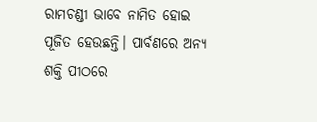ରାମଚଣ୍ଡୀ ଭାବେ ନାମିତ ହୋଇ ପୂଜିତ ହେଉଛନ୍ତି। ପାର୍ବଣରେ ଅନ୍ୟ ଶକ୍ତି ପୀଠରେ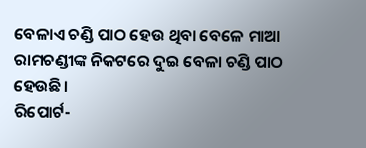ବେଳାଏ ଚଣ୍ଡି ପାଠ ହେଉ ଥିବା ବେଳେ ମାଆ ରାମଚଣ୍ଡୀଙ୍କ ନିକଟରେ ଦୁଇ ବେଳା ଚଣ୍ଡି ପାଠ ହେଉଛି।
ରିପୋର୍ଟ-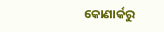କୋଣାର୍କରୁ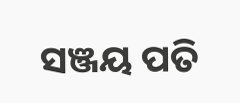ସଞ୍ଜୟ ପତି